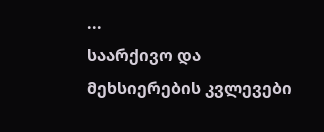...
საარქივო და
მეხსიერების კვლევები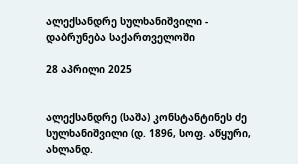ალექსანდრე სულხანიშვილი - დაბრუნება საქართველოში

28 აპრილი 2025


ალექსანდრე (საშა) კონსტანტინეს ძე სულხანიშვილი (დ. 1896, სოფ. აწყური, ახლანდ.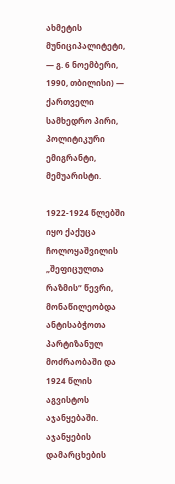ახმეტის მუნიციპალიტეტი, — გ. 6 ნოემბერი, 1990, თბილისი) — ქართველი სამხედრო პირი, პოლიტიკური ემიგრანტი, მემუარისტი.

1922-1924 წლებში იყო ქაქუცა ჩოლოყაშვილის „შეფიცულთა რაზმის“ წევრი, მონაწილეობდა ანტისაბჭოთა პარტიზანულ მოძრაობაში და 1924 წლის აგვისტოს აჯანყებაში. აჯანყების დამარცხების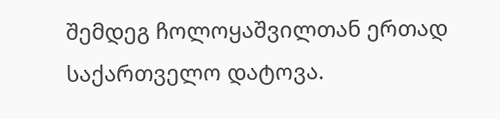შემდეგ ჩოლოყაშვილთან ერთად საქართველო დატოვა.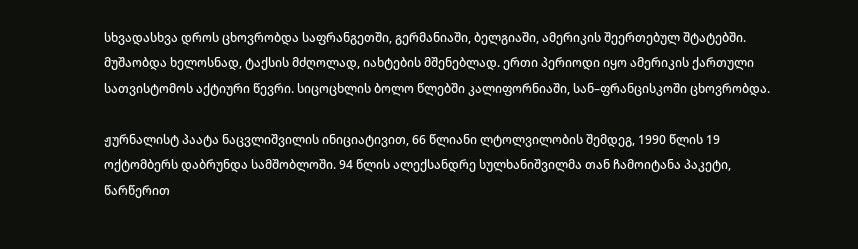სხვადასხვა დროს ცხოვრობდა საფრანგეთში, გერმანიაში, ბელგიაში, ამერიკის შეერთებულ შტატებში. მუშაობდა ხელოსნად, ტაქსის მძღოლად, იახტების მშენებლად. ერთი პერიოდი იყო ამერიკის ქართული სათვისტომოს აქტიური წევრი. სიცოცხლის ბოლო წლებში კალიფორნიაში, სან–ფრანცისკოში ცხოვრობდა.

ჟურნალისტ პაატა ნაცვლიშვილის ინიციატივით, 66 წლიანი ლტოლვილობის შემდეგ, 1990 წლის 19 ოქტომბერს დაბრუნდა სამშობლოში. 94 წლის ალექსანდრე სულხანიშვილმა თან ჩამოიტანა პაკეტი, წარწერით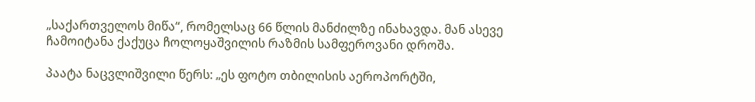„საქართველოს მიწა“, რომელსაც 66 წლის მანძილზე ინახავდა. მან ასევე ჩამოიტანა ქაქუცა ჩოლოყაშვილის რაზმის სამფეროვანი დროშა.

პაატა ნაცვლიშვილი წერს: „ეს ფოტო თბილისის აეროპორტში,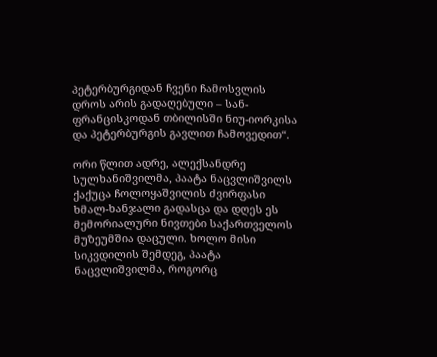პეტერბურგიდან ჩვენი ჩამოსვლის დროს არის გადაღებული – სან-ფრანცისკოდან თბილისში ნიუ-იორკისა და პეტერბურგის გავლით ჩამოვედით“.

ორი წლით ადრე, ალექსანდრე სულხანიშვილმა, პაატა ნაცვლიშვილს ქაქუცა ჩოლოყაშვილის ძვირფასი ხმალ-ხანჯალი გადასცა და დღეს ეს მემორიალური ნივთები საქართველოს მუზეუმშია დაცული. ხოლო მისი სიკვდილის შემდეგ, პაატა ნაცვლიშვილმა, როგორც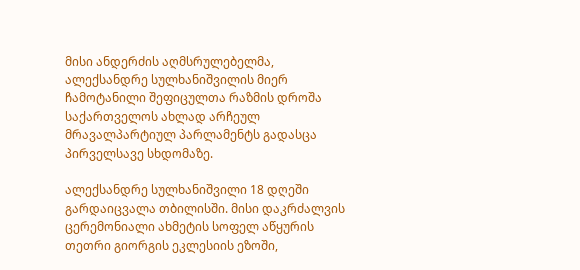მისი ანდერძის აღმსრულებელმა, ალექსანდრე სულხანიშვილის მიერ ჩამოტანილი შეფიცულთა რაზმის დროშა საქართველოს ახლად არჩეულ მრავალპარტიულ პარლამენტს გადასცა პირველსავე სხდომაზე.

ალექსანდრე სულხანიშვილი 18 დღეში გარდაიცვალა თბილისში. მისი დაკრძალვის ცერემონიალი ახმეტის სოფელ აწყურის თეთრი გიორგის ეკლესიის ეზოში,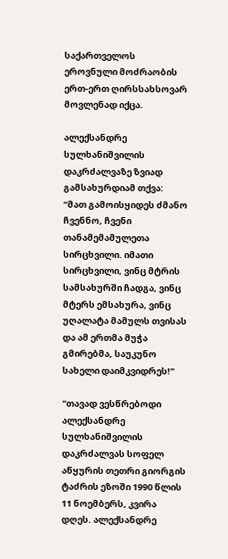საქართველოს ეროვნული მოძრაობის ერთ-ერთ ღირსსახსოვარ მოვლენად იქცა.

ალექსანდრე სულხანიშვილის დაკრძალვაზე ზვიად გამსახურდიამ თქვა: “მათ გამოისყიდეს ძმანო ჩვენნო, ჩვენი თანამემამულეთა სირცხვილი. იმათი სირცხვილი, ვინც მტრის სამსახურში ჩადგა, ვინც მტერს ემსახურა, ვინც უღალატა მამულს თვისას და ამ ერთმა მუჭა გმირებმა, საუკუნო სახელი დაიმკვიდრეს!”

"თავად ვესწრებოდი ალექსანდრე სულხანიშვილის დაკრძალვას სოფელ აწყურის თეთრი გიორგის ტაძრის ეზოში 1990 წლის 11 ნოემბერს, კვირა დღეს. ალექსანდრე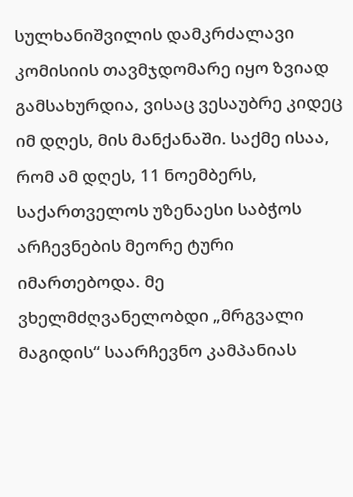სულხანიშვილის დამკრძალავი კომისიის თავმჯდომარე იყო ზვიად გამსახურდია, ვისაც ვესაუბრე კიდეც იმ დღეს, მის მანქანაში. საქმე ისაა, რომ ამ დღეს, 11 ნოემბერს, საქართველოს უზენაესი საბჭოს არჩევნების მეორე ტური იმართებოდა. მე ვხელმძღვანელობდი „მრგვალი მაგიდის“ საარჩევნო კამპანიას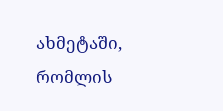ახმეტაში, რომლის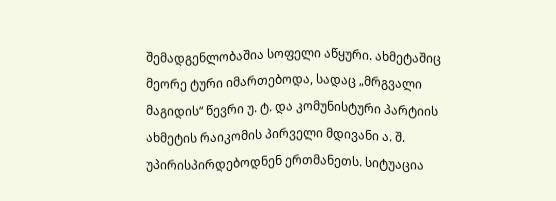შემადგენლობაშია სოფელი აწყური. ახმეტაშიც მეორე ტური იმართებოდა, სადაც „მრგვალი მაგიდის“ წევრი უ. ტ. და კომუნისტური პარტიის ახმეტის რაიკომის პირველი მდივანი ა. შ. უპირისპირდებოდნენ ერთმანეთს. სიტუაცია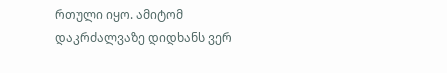რთული იყო. ამიტომ დაკრძალვაზე დიდხანს ვერ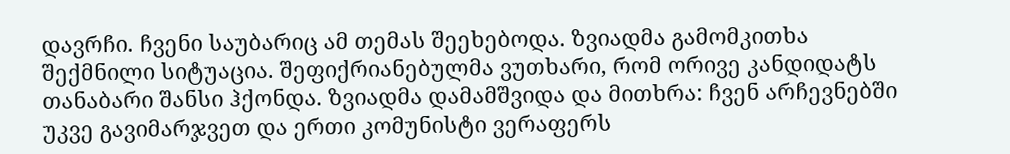დავრჩი. ჩვენი საუბარიც ამ თემას შეეხებოდა. ზვიადმა გამომკითხა შექმნილი სიტუაცია. შეფიქრიანებულმა ვუთხარი, რომ ორივე კანდიდატს თანაბარი შანსი ჰქონდა. ზვიადმა დამამშვიდა და მითხრა: ჩვენ არჩევნებში უკვე გავიმარჯვეთ და ერთი კომუნისტი ვერაფერს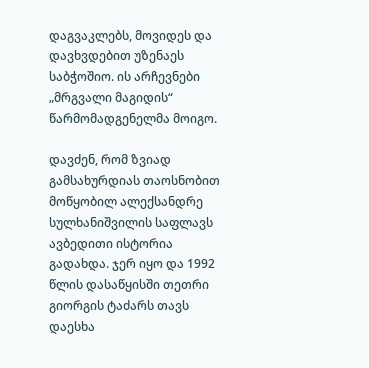დაგვაკლებს, მოვიდეს და დავხვდებით უზენაეს საბჭოშიო. ის არჩევნები „მრგვალი მაგიდის“ წარმომადგენელმა მოიგო.

დავძენ, რომ ზვიად გამსახურდიას თაოსნობით მოწყობილ ალექსანდრე სულხანიშვილის საფლავს ავბედითი ისტორია გადახდა. ჯერ იყო და 1992 წლის დასაწყისში თეთრი გიორგის ტაძარს თავს დაესხა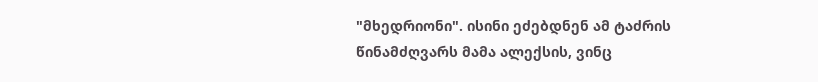"მხედრიონი". ისინი ეძებდნენ ამ ტაძრის წინამძღვარს მამა ალექსის, ვინც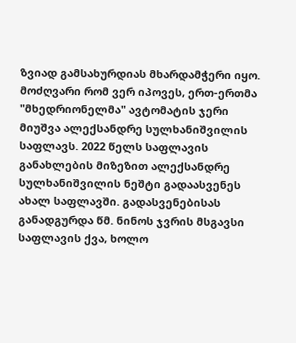ზვიად გამსახურდიას მხარდამჭერი იყო. მოძღვარი რომ ვერ იპოვეს, ერთ-ერთმა "მხედრიონელმა" ავტომატის ჯერი მიუშვა ალექსანდრე სულხანიშვილის საფლავს. 2022 წელს საფლავის განახლების მიზეზით ალექსანდრე სულხანიშვილის ნეშტი გადაასვენეს ახალ საფლავში. გადასვენებისას განადგურდა წმ. ნინოს ჯვრის მსგავსი საფლავის ქვა, ხოლო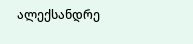ალექსანდრე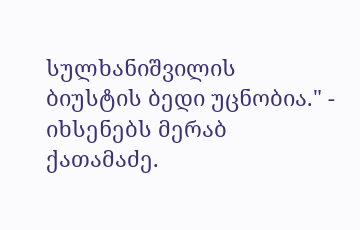სულხანიშვილის ბიუსტის ბედი უცნობია." - იხსენებს მერაბ ქათამაძე.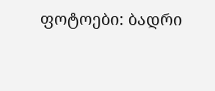ფოტოები: ბადრი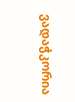ვადაჭკორია